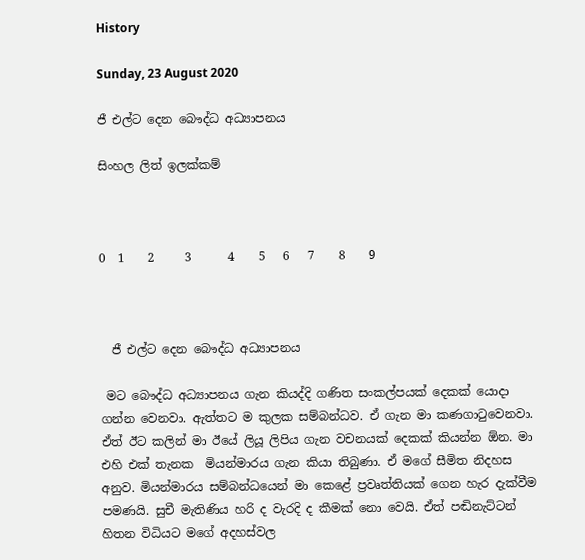History

Sunday, 23 August 2020

ජී එල්ට දෙන බෞද්ධ අධ්‍යාපනය

සිංහල ලිත් ඉලක්කම්



0  1    2     3      4    5   6   7    8    9



  ජී එල්ට දෙන බෞද්ධ අධ්‍යාපනය

 මට බෞද්ධ අධ්‍යාපනය ගැන කියද්දි ගණිත සංකල්පයක් දෙකක් යොදා ගන්න වෙනවා. ඇත්තට ම කුලක සම්බන්ධව. ඒ ගැන මා කණගාටුවෙනවා. ඒත් ඊට කලින් මා ඊයේ ලියූ ලිපිය ගැන වචනයක් දෙකක් කියන්න ඕන. මා එහි එක් තැනක  මියන්මාරය ගැන කියා තිබුණා. ඒ මගේ සීමිත නිදහස අනුව. මියන්මාරය සම්බන්ධයෙන් මා කෙළේ ප්‍රවෘත්තියක් ගෙන හැර දැක්වීම පමණයි. සුචී මැතිණිය හරි ද වැරදි ද කීමක් නො වෙයි. ඒත් පඬිනැට්ටන් හිතන විධියට මගේ අදහස්වල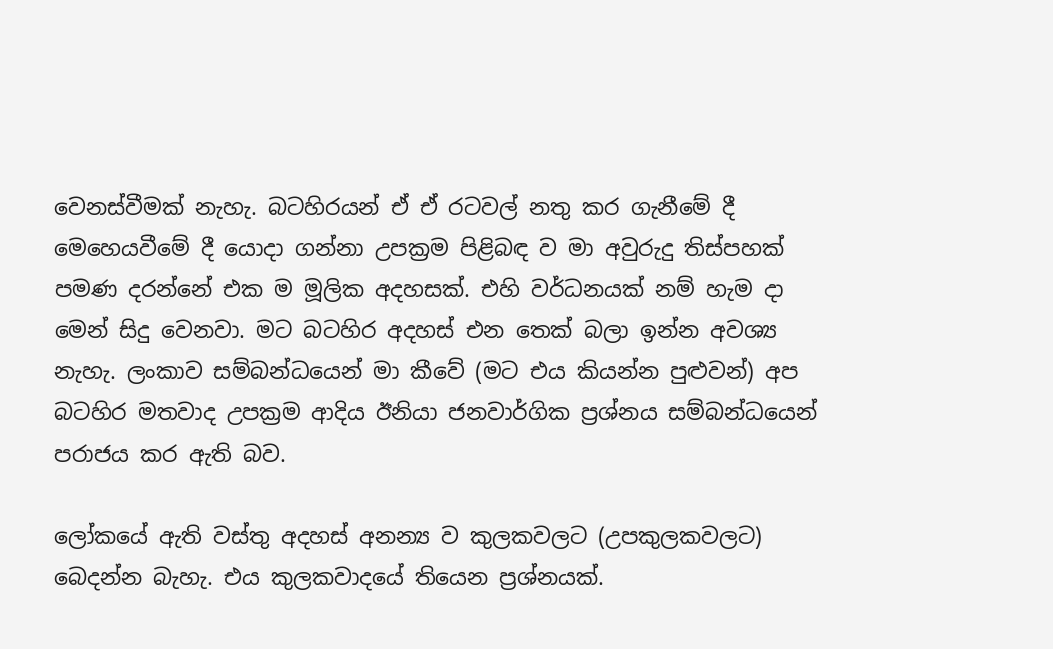වෙනස්වීමක් නැහැ. බටහිරයන් ඒ ඒ රටවල් නතු කර ගැනීමේ දී මෙහෙයවීමේ දී යොදා ගන්නා උපක්‍රම පිළිබඳ ව මා අවුරුදු තිස්පහක් පමණ දරන්නේ එක ම මූලික අදහසක්. එහි වර්ධනයක් නම් හැම දා මෙන් සිදු වෙනවා. මට බටහිර අදහස් එන තෙක් බලා ඉන්න අවශ්‍ය නැහැ. ලංකාව සම්බන්ධයෙන් මා කීවේ (මට එය කියන්න පුළුවන්) අප බටහිර මතවාද උපක්‍රම ආදිය ඊනියා ජනවාර්ගික ප්‍රශ්නය සම්බන්ධයෙන් පරාජය කර ඇති බව.

ලෝකයේ ඇති වස්තු අදහස් අනන්‍ය ව කුලකවලට (උපකුලකවලට) බෙදන්න බැහැ. එය කුලකවාදයේ තියෙන ප්‍රශ්නයක්.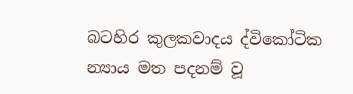බටහිර කුලකවාදය ද්විකෝටික න්‍යාය මත පදනම් වූ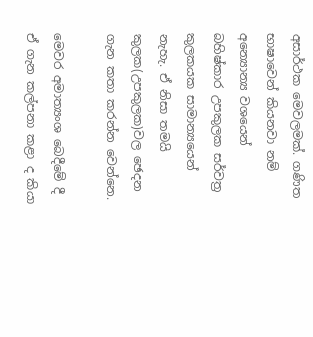අසාර්ථක මෙවලමක්. ගණිත භාෂාවෙන් කියනවා නම් අන්‍යොන්‍ය වශයෙන් බහිෂ්කාර උපකුලක සර්වත්‍ර කුලකයක සාමාන්‍යයෙන් නැහැ. ඒ නිසා තමයි කුලක(උපකුලක)වල ඡෙදන ගැන කතා කරන්න වෙන්නෙ.

මෙවර අමාත්‍යංශ බෙදීමේ දී ඒ ගැන කල්පනා කළා ද කියා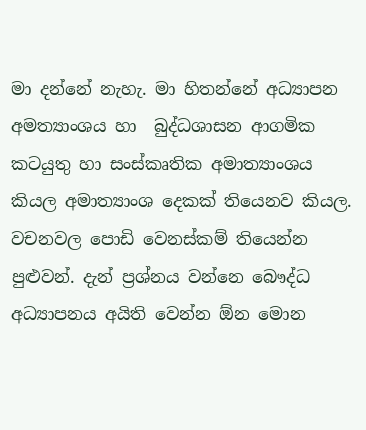මා දන්නේ නැහැ. මා හිතන්නේ අධ්‍යාපන අමත්‍යාංශය හා  බුද්ධශාසන ආගමික කටයුතු හා සංස්කෘතික අමාත්‍යාංශය කියල අමාත්‍යාංශ දෙකක් තියෙනව කියල. වචනවල පොඩි වෙනස්කම් තියෙන්න පුළුවන්. දැන් ප්‍රශ්නය වන්නෙ බෞද්ධ අධ්‍යාපනය අයිති වෙන්න ඕන මොන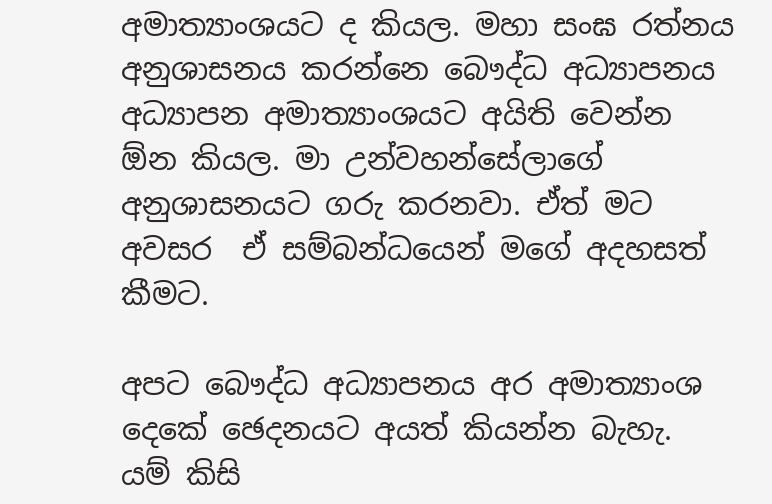අමාත්‍යාංශයට ද කියල. මහා සංඝ රත්නය අනුශාසනය කරන්නෙ බෞද්ධ අධ්‍යාපනය අධ්‍යාපන අමාත්‍යාංශයට අයිති වෙන්න ඕන කියල. මා උන්වහන්සේලාගේ අනුශාසනයට ගරු කරනවා. ඒත් මට අවසර  ඒ සම්බන්ධයෙන් මගේ අදහසත් කීමට.

අපට බෞද්ධ අධ්‍යාපනය අර අමාත්‍යාංශ දෙකේ ඡෙදනයට අයත් කියන්න බැහැ. යම් කිසි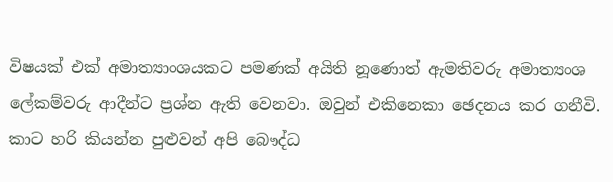විෂයක් එක් අමාත්‍යාංශයකට පමණක් අයිති නූණොත් ඇමතිවරු අමාත්‍යංශ ලේකම්වරු ආදීන්ට ප්‍රශ්න ඇති වෙනවා. ඔවුන් එකිනෙකා ඡෙදනය කර ගනීවි. කාට හරි කියන්න පුළුවන් අපි බෞද්ධ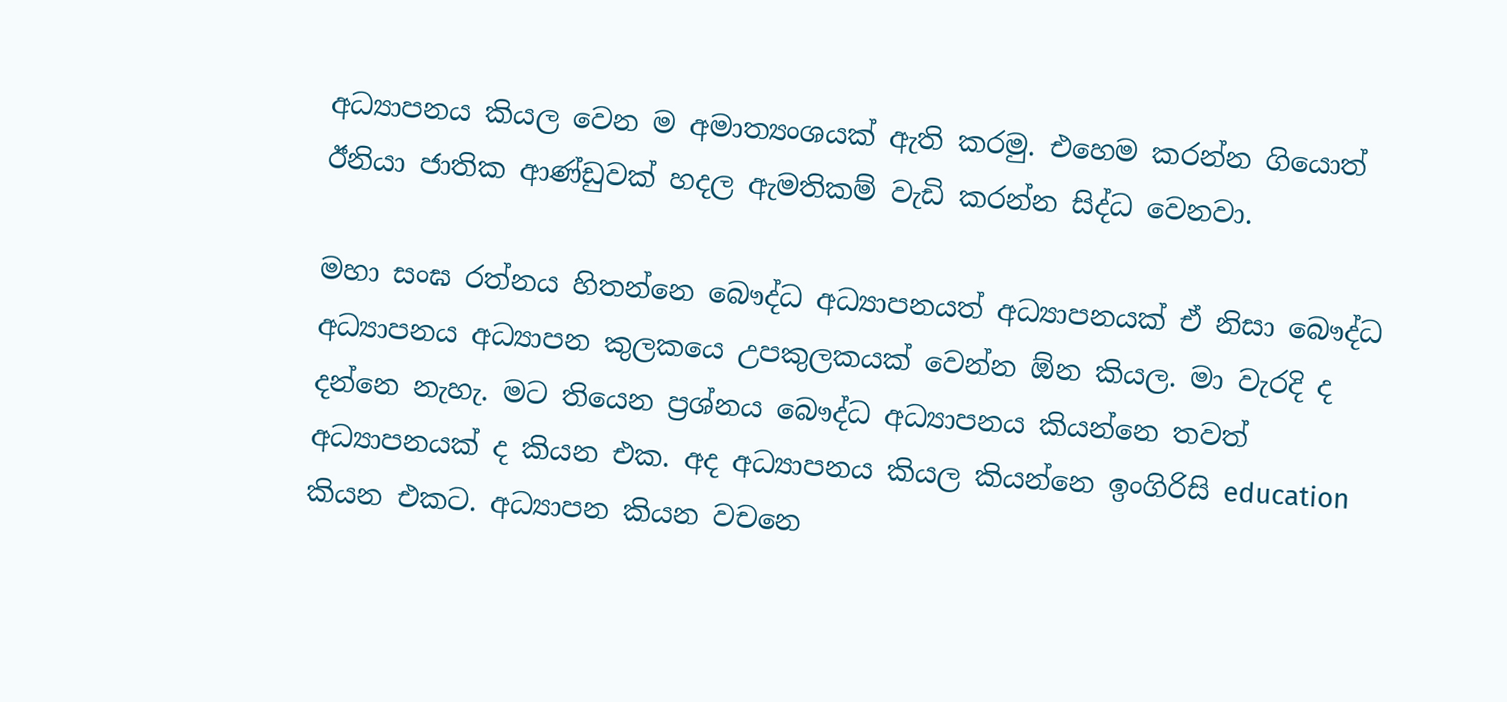අධ්‍යාපනය කියල වෙන ම අමාත්‍යංශයක් ඇති කරමු. එහෙම කරන්න ගියොත් ඊනියා ජාතික ආණ්ඩුවක් හදල ඇමතිකම් වැඩි කරන්න සිද්ධ වෙනවා.

මහා සංඝ රත්නය හිතන්නෙ බෞද්ධ අධ්‍යාපනයත් අධ්‍යාපනයක් ඒ නිසා බෞද්ධ අධ්‍යාපනය අධ්‍යාපන කුලකයෙ උපකුලකයක් වෙන්න ඕන කියල. මා වැරදි ද දන්නෙ නැහැ. මට තියෙන ප්‍රශ්නය බෞද්ධ අධ්‍යාපනය කියන්නෙ තවත් අධ්‍යාපනයක් ද කියන එක. අද අධ්‍යාපනය කියල කියන්නෙ ඉංගිරිසි education කියන එකට. අධ්‍යාපන කියන වචනෙ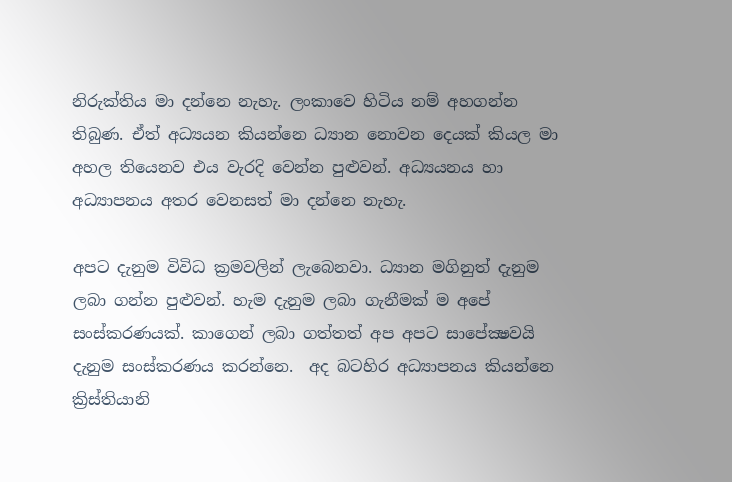නිරුක්තිය මා දන්නෙ නැහැ. ලංකාවෙ හිටිය නම් අහගන්න තිබුණ. ඒත් අධ්‍යයන කියන්නෙ ධ්‍යාන නොවන දෙයක් කියල මා අහල තියෙනව එය වැරදි වෙන්න පුළුවන්. අධ්‍යයනය හා අධ්‍යාපනය අතර වෙනසත් මා දන්නෙ නැහැ.

අපට දැනුම විවිධ ක්‍රමවලින් ලැබෙනවා. ධ්‍යාන මගිනුත් දැනුම ලබා ගන්න පුළුවන්. හැම දැනුම ලබා ගැනීමක් ම අපේ සංස්කරණයක්. කාගෙන් ලබා ගත්තත් අප අපට සාපේක්‍ෂවයි දැනුම සංස්කරණය කරන්නෙ.  අද බටහිර අධ්‍යාපනය කියන්නෙ ක්‍රිස්තියානි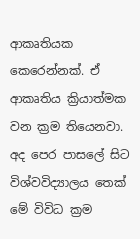ආකෘතියක කෙරෙන්නක්. ඒ ආකෘතිය ක්‍රියාත්මක වන ක්‍රම තියෙනවා. අද පෙර පාසලේ සිට විශ්වවිද්‍යාලය තෙක් මේ විවිධ ක්‍රම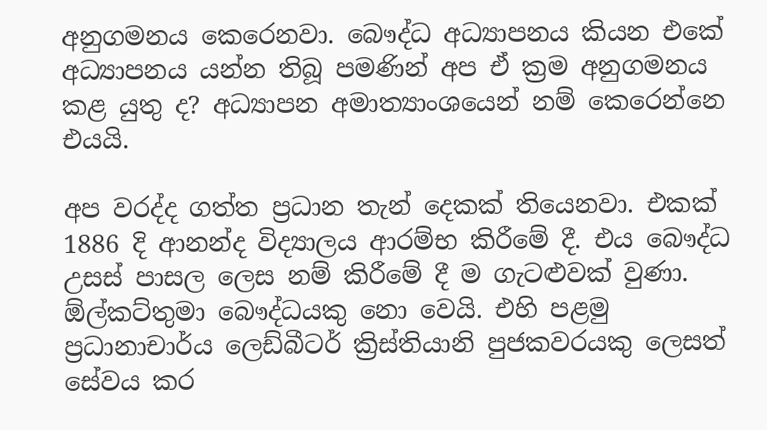අනුගමනය කෙරෙනවා. බෞද්ධ අධ්‍යාපනය කියන එකේ අධ්‍යාපනය යන්න තිබූ පමණින් අප ඒ ක්‍රම අනුගමනය කළ යුතු ද? අධ්‍යාපන අමාත්‍යාංශයෙන් නම් කෙරෙන්නෙ එයයි.

අප වරද්ද ගත්ත ප්‍රධාන තැන් දෙකක් තියෙනවා. එකක් 1886 දි ආනන්ද විද්‍යාලය ආරම්භ කිරීමේ දී. එය බෞද්ධ උසස් පාසල ලෙස නම් කිරීමේ දී ම ගැටළුවක් වුණා. ඕල්කට්තුමා බෞද්ධයකු නො වෙයි. එහි පළමු ප්‍රධානාචාර්ය ලෙඩ්බීටර් ක්‍රිස්තියානි පුජකවරයකු ලෙසත් සේවය කර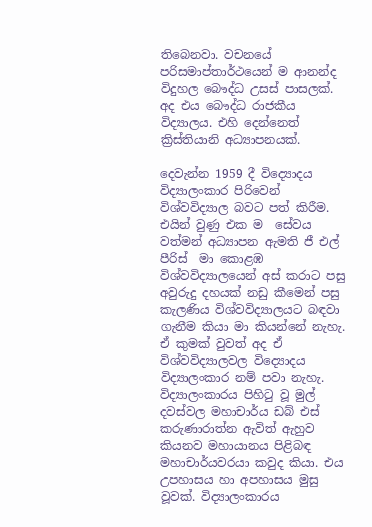තිබෙනවා. වචනයේ පරිසමාප්තාර්ථයෙන් ම ආනන්ද විදුහල බෞද්ධ උසස් පාසලක්. අද එය බෞද්ධ රාජකීය විද්‍යාලය. එහි දෙන්නෙත් ක්‍රිස්තියානි අධ්‍යාපනයක්.

දෙවැන්න 1959 දී විද්‍යොදය විද්‍යාලංකාර පිරිවෙන් විශ්වවිද්‍යාල බවට පත් කිරීම. එයින් වුණු එක ම  සේවය වත්මන් අධ්‍යාපන ඇමති ජී එල් පීරිස්  මා කොළඹ විශ්වවිද්‍යාලයෙන් අස් කරාට පසු අවුරුදු දහයක් නඩු කීමෙන් පසු කැලණිය විශ්වවිද්‍යාලයට බඳවා ගැනීම කියා මා කියන්නේ නැහැ. ඒ කුමක් වුවත් අද ඒ විශ්වවිද්‍යාලවල විද්‍යොදය විද්‍යාලංකාර නම් පවා නැහැ.  විද්‍යාලංකාරය පිහිටු වූ මුල් දවස්වල මහාචාර්ය ඩබ් එස් කරුණාරාත්න ඇවිත් ඇහුව කියනව මහායානය පිළිබඳ මහාචාර්යවරයා කවුද කියා. එය උපහාසය හා අපහාසය මුසු වූවක්. විද්‍යාලංකාරය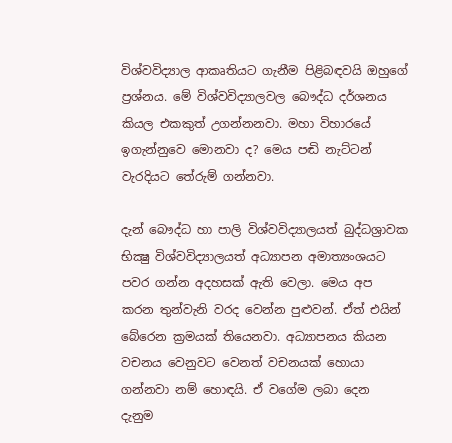විශ්වවිද්‍යාල ආකෘතියට ගැනීම පිළිබඳවයි ඔහුගේ ප්‍රශ්නය. මේ විශ්වවිද්‍යාලවල බෞද්ධ දර්ශනය කියල එකකුත් උගන්නනවා. මහා විහාරයේ ඉගැන්නුවෙ මොනවා ද? මෙය පඬි නැට්ටන් වැරදියට තේරුම් ගන්නවා.

දැන් බෞද්ධ හා පාලි විශ්වවිද්‍යාලයත් බුද්ධශ්‍රාවක භික්‍ෂු විශ්වවිද්‍යාලයත් අධ්‍යාපන අමාත්‍යංශයට පවර ගන්න අදහසක් ඇති වෙලා. මෙය අප කරන තුන්වැනි වරද වෙන්න පුළුවන්. ඒත් එයින් බේරෙන ක්‍රමයක් තියෙනවා. අධ්‍යාපනය කියන වචනය වෙනුවට වෙනත් වචනයක් හොයා ගන්නවා නම් හොඳයි. ඒ වගේම ලබා දෙන දැනුම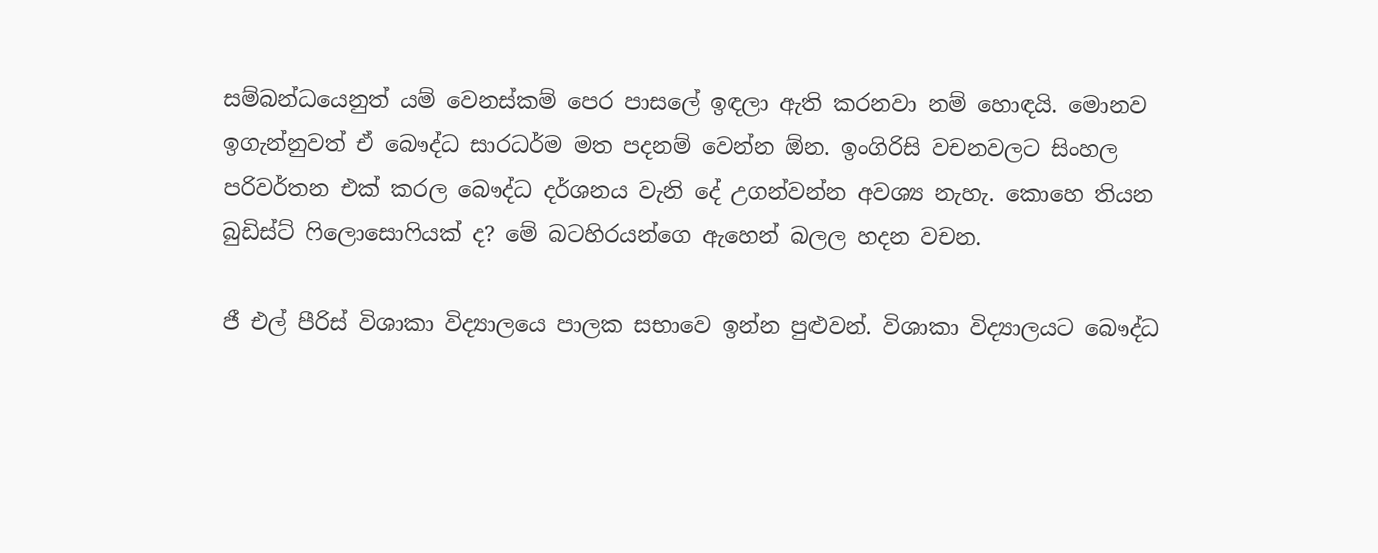සම්බන්ධයෙනුත් යම් වෙනස්කම් පෙර පාසලේ ඉඳලා ඇති කරනවා නම් හොඳයි. මොනව ඉගැන්නුවත් ඒ බෞද්ධ සාරධර්ම මත පදනම් වෙන්න ඕන. ඉංගිරිසි වචනවලට සිංහල පරිවර්තන එක් කරල බෞද්ධ දර්ශනය වැනි දේ උගන්වන්න අවශ්‍ය නැහැ. කොහෙ තියන බුඩිස්ට් ෆිලොසොෆියක් ද? මේ බටහිරයන්ගෙ ඇහෙන් බලල හදන වචන.

ජී එල් පීරිස් විශාකා විද්‍යාලයෙ පාලක සභාවෙ ඉන්න පුළුවන්. විශාකා විද්‍යාලයට බෞද්ධ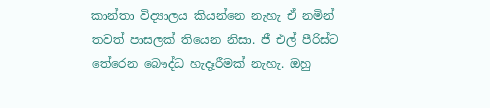කාන්තා විද්‍යාලය කියන්නෙ නැහැ ඒ නමින් තවත් පාසලක් තියෙන නිසා. ජී එල් පීරිස්ට තේරෙන බෞද්ධ හැදෑරීමක් නැහැ. ඔහු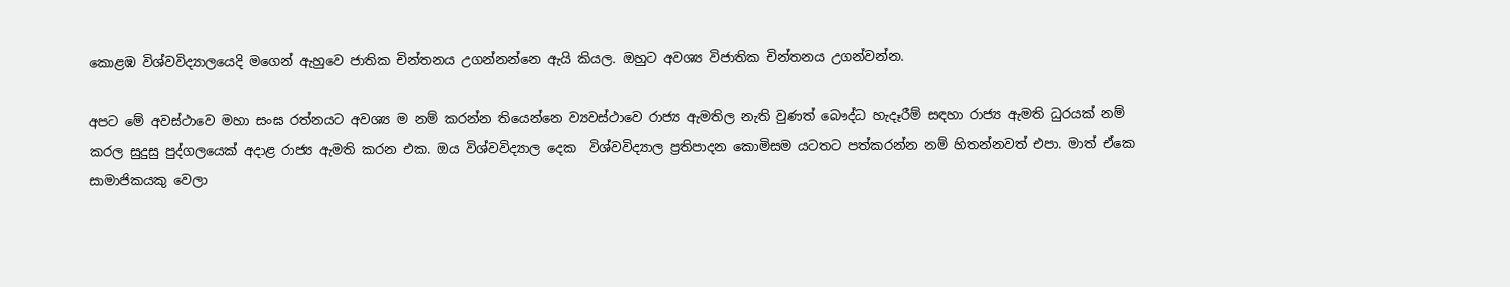කොළඹ විශ්වවිද්‍යාලයෙදි මගෙන් ඇහුවෙ ජාතික චින්තනය උගන්නන්නෙ ඇයි කියල. ඔහුට අවශ්‍ය විජාතික චින්තනය උගන්වන්න.

අපට මේ අවස්ථාවෙ මහා සංඝ රත්නයට අවශ්‍ය ම නම් කරන්න තියෙන්නෙ ව්‍යවස්ථාවෙ රාජ්‍ය ඇමතිල නැති වුණත් බෞද්ධ හැදෑරීම් සඳහා රාජ්‍ය ඇමති ධුරයක් නම් කරල සුදුසු පුද්ගලයෙක් අදාළ රාජ්‍ය ඇමති කරන එක. ඔය විශ්වවිද්‍යාල දෙක  විශ්වවිද්‍යාල ප්‍රතිපාදන කොමිසම යටතට පත්කරන්න නම් හිතන්නවත් එපා. මාත් ඒකෙ සාමාජිකයකු වෙලා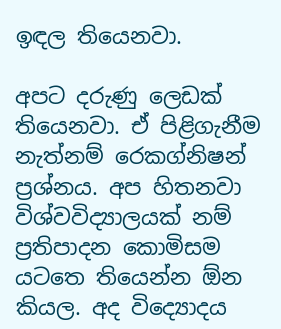ඉඳල තියෙනවා.

අපට දරුණු ලෙඩක් තියෙනවා. ඒ පිළිගැනීම නැත්නම් රෙකග්නිෂන් ප්‍රශ්නය. අප හිතනවා විශ්වවිද්‍යාලයක් නම් ප්‍රතිපාදන කොමිසම යටතෙ තියෙන්න ඕන කියල. අද විද්‍යොදය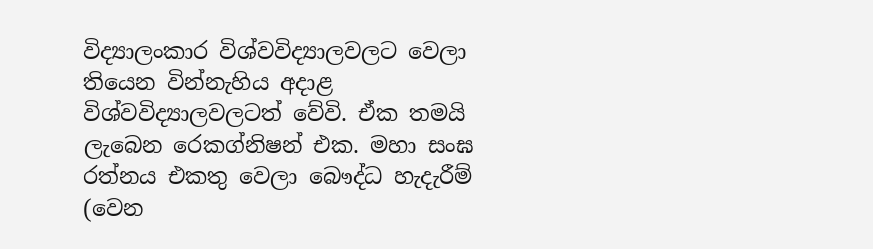විද්‍යාලංකාර විශ්වවිද්‍යාලවලට වෙලා තියෙන වින්නැහිය අදාළ විශ්වවිද්‍යාලවලටත් වේවි. ඒක තමයි ලැබෙන රෙකග්නිෂන් එක. මහා සංඝ රත්නය එකතු වෙලා බෞද්ධ හැදැරීම් (වෙන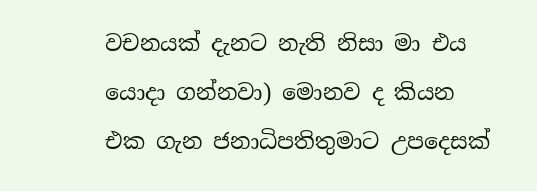වචනයක් දැනට නැති නිසා මා එය යොදා ගන්නවා) මොනව ද කියන එක ගැන ජනාධිපතිතුමාට උපදෙසක්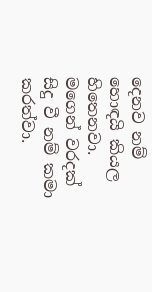දෙනව නම් හොඳයි කියල හිතෙනවා. මගෙන් වරදක් සිදු වී නම් කමා කරත්වා.